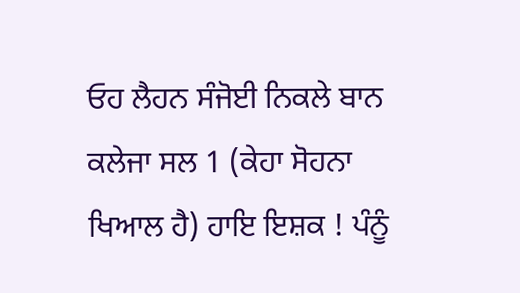ਓਹ ਲੈਹਨ ਸੰਜੋਈ ਨਿਕਲੇ ਬਾਨ ਕਲੇਜਾ ਸਲ 1 (ਕੇਹਾ ਸੋਹਨਾ ਖਿਆਲ ਹੈ) ਹਾਇ ਇਸ਼ਕ ! ਪੰਨੂੰ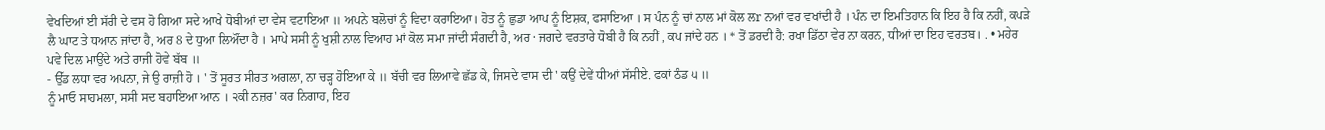ਵੇਖਦਿਆਂ ਈ ਸੱਰੀ ਦੇ ਵਸ ਹੋ ਗਿਆ ਸਦੇ ਆਖੇ ਧੋਬੀਆਂ ਦਾ ਵੇਸ ਵਟਾਇਆ ॥ ਅਪਨੇ ਬਲੋਚਾਂ ਨੂੰ ਵਿਦਾ ਕਰਾਇਆ। ਹੋਤ ਨੂੰ ਛੁਡਾ ਆਪ ਨੂੰ ਇਸ਼ਕ, ਫਸਾਇਆ । ਸ ਪੰਨ ਨੂੰ ਚਾਂ ਨਾਲ ਮਾਂ ਕੋਲ ਲr ਨਆਂ ਵਰ ਵਖਾਂਦੀ ਹੈ । ਪੰਨ ਦਾ ਇਮਤਿਹਾਨ ਕਿ ਇਹ ਹੈ ਕਿ ਨਹੀਂ, ਕਪੜੇ ਲੈ ਘਾਟ ਤੇ ਧਆਨ ਜਾਂਦਾ ਹੈ, ਅਰ 8 ਦੇ ਧੁਆ ਲਿਔਂਦਾ ਹੈ । ਮਾਪੇ ਸਸੀ ਨੂੰ ਖੁਸ਼ੀ ਨਾਲ ਵਿਆਹ ਮਾਂ ਕੋਲ ਸਮਾ ਜਾਂਦੀ ਸੰਗਦੀ ਹੈ, ਅਰ · ਜਗਦੇ ਵਰਤਾਰੇ ਧੋਬੀ ਹੈ ਕਿ ਨਹੀਂ , ਕਪ ਜਾਂਦੇ ਹਨ । * ਤੋਂ ਡਰਦੀ ਹੈ: ਰਖਾ ਡਿੱਠਾ ਵੇਰ ਨਾ ਕਰਨ, ਧੀਆਂ ਦਾ ਇਹ ਵਰਤਬ। . • ਮਹੇਰ ਪਵੇ ਦਿਲ ਮਾਉਂਦੇ ਅਤੇ ਰਾਜੀ ਹੋਵੇ ਬੱਬ ॥
- ਉੱਡ ਲਧਾ ਵਰ ਅਪਨਾ, ਜੇ ਉ ਰਾਜ਼ੀ ਹੋ । ' ਤੋਂ ਸੂਰਤ ਸੀਰਤ ਅਗਲਾ, ਨਾ ਚੜ੍ਹ ਹੋਇਆ ਕੇ ॥ ਬੱਚੀ ਵਰ ਲਿਆਵੇ ਛੱਡ ਕੇ, ਜਿਸਦੇ ਵਾਸ ਦੀ ' ਕਉਂ ਦੇਵੇਂ ਧੀਆਂ ਸੱਸੀਏ. ਫਕਾਂ ਠੰਡ ੫ ॥
ਨੂੰ ਮਾਓ ਸਾਹਮਲਾ, ਸਸੀ ਸਦ ਬਹਾਇਆ ਆਨ । ੨ਕੀ ਨਜ਼ਰ' ਕਰ ਨਿਗਾਹ, ਇਹ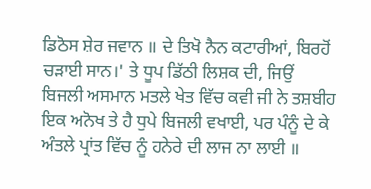ਡਿਠੋਸ ਸ਼ੇਰ ਜਵਾਨ ॥ ਦੇ ਤਿਖੋ ਨੈਨ ਕਟਾਰੀਆਂ, ਬਿਰਹੋਂ ਚੜਾਈ ਸਾਨ।' ਤੇ ਧੂਪ ਡਿੱਠੀ ਲਿਸ਼ਕ ਦੀ, ਜਿਉਂ ਬਿਜਲੀ ਅਸਮਾਨ ਮਤਲੇ ਖੇਤ ਵਿੱਚ ਕਵੀ ਜੀ ਨੇ ਤਸ਼ਬੀਹ ਇਕ ਅਨੋਖ ਤੇ ਹੈ ਧੁਪੇ ਬਿਜਲੀ ਵਖਾਈ, ਪਰ ਪੰਨੂੰ ਦੇ ਕੇ ਅੰਤਲੇ ਪ੍ਰਾਂਤ ਵਿੱਚ ਨੂੰ ਹਨੇਰੇ ਦੀ ਲਾਜ ਨਾ ਲਾਈ ॥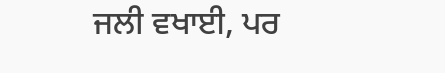ਜਲੀ ਵਖਾਈ, ਪਰ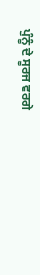ਪੁੰਨੂੰ ਦੇ ਸੂਰਜ ਵਰਗੇ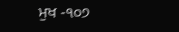ਮੁਖ -੧੦੭